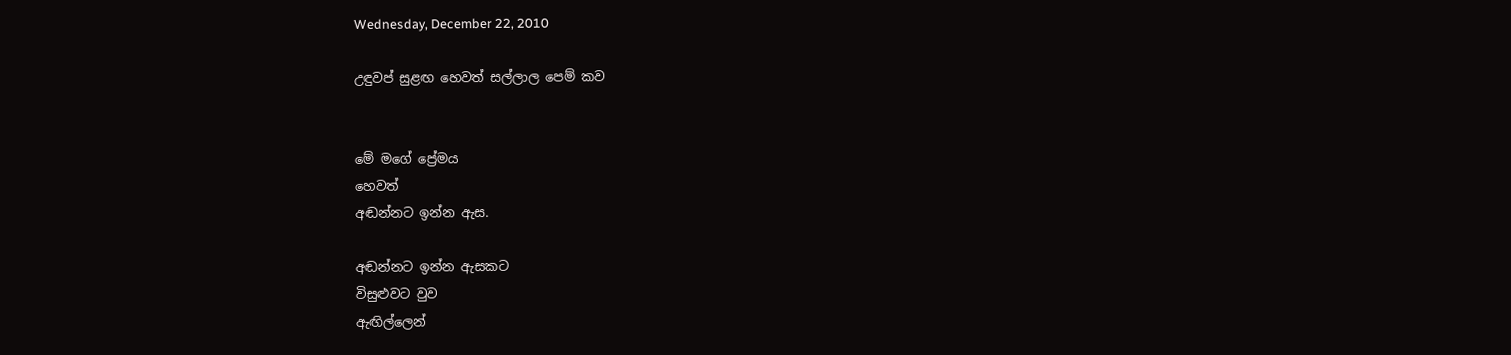Wednesday, December 22, 2010

උඳුවප් සුළඟ හෙවත් සල්ලාල පෙම් කව


මේ මගේ ප්‍රේමය
හෙවත්
අඬන්නට ඉන්න ඇස.

අඬන්නට ඉන්න ඇසකට
විසුළුවට වුව
ඇඟිල්ලෙන්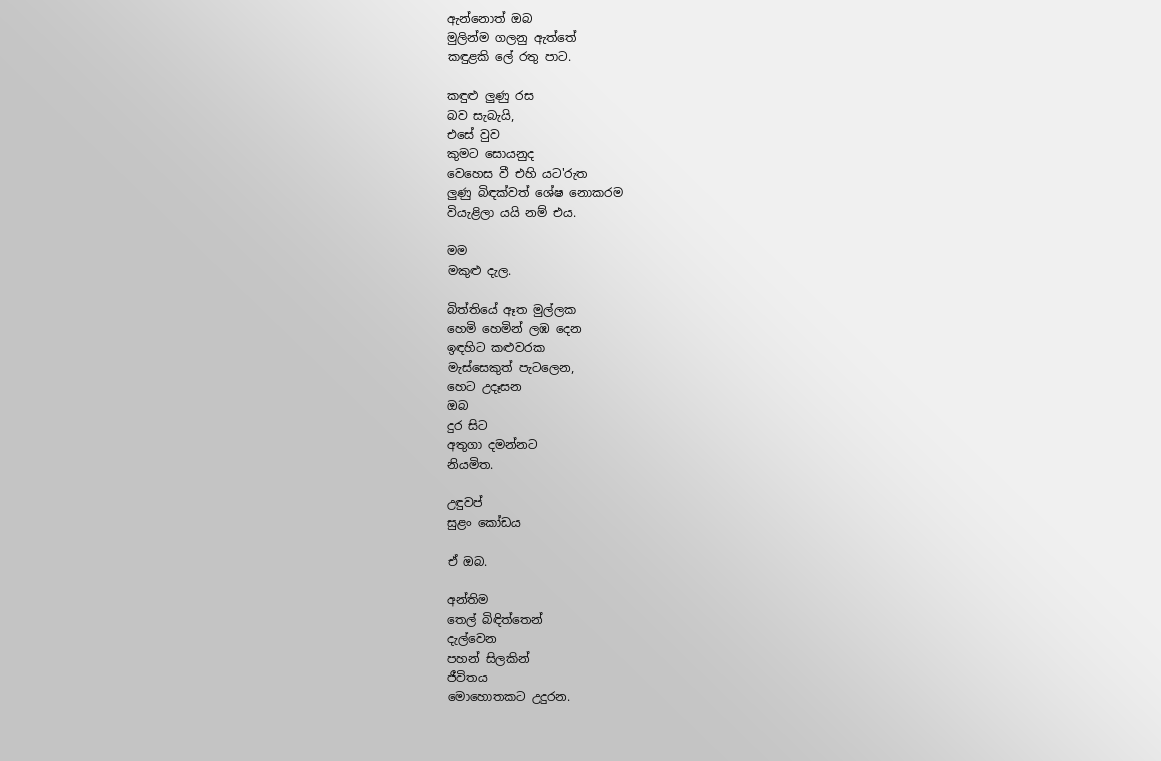ඇන්නොත් ඔබ
මුලින්ම ගලනු ඇත්තේ
කඳුළකි ලේ රතු පාට.

කඳුළු ලුණු රස
බව සැබැයි,
එසේ වුව
කුමට සොයනුද
වෙහෙස වී එහි යට'රුත
ලුණු බිඳක්වත් ශේෂ නොකරම
වියැළිලා යයි නම් එය.

මම
මකුළු දැල.

බිත්තියේ ඈත මුල්ලක
හෙමි හෙමින් ලඹ දෙන
ඉඳහිට කළුවරක
මැස්සෙකුත් පැටලෙන,
හෙට උදෑසන
ඔබ
දුර සිට
අතුගා දමන්නට
නියමිත.

උඳුවප්
සුළං කෝඩය

ඒ ඔබ.

අන්තිම
තෙල් බිඳිත්තෙන්
දැල්වෙන
පහන් සිලකින්
ජීවිතය
මොහොතකට උදුරන.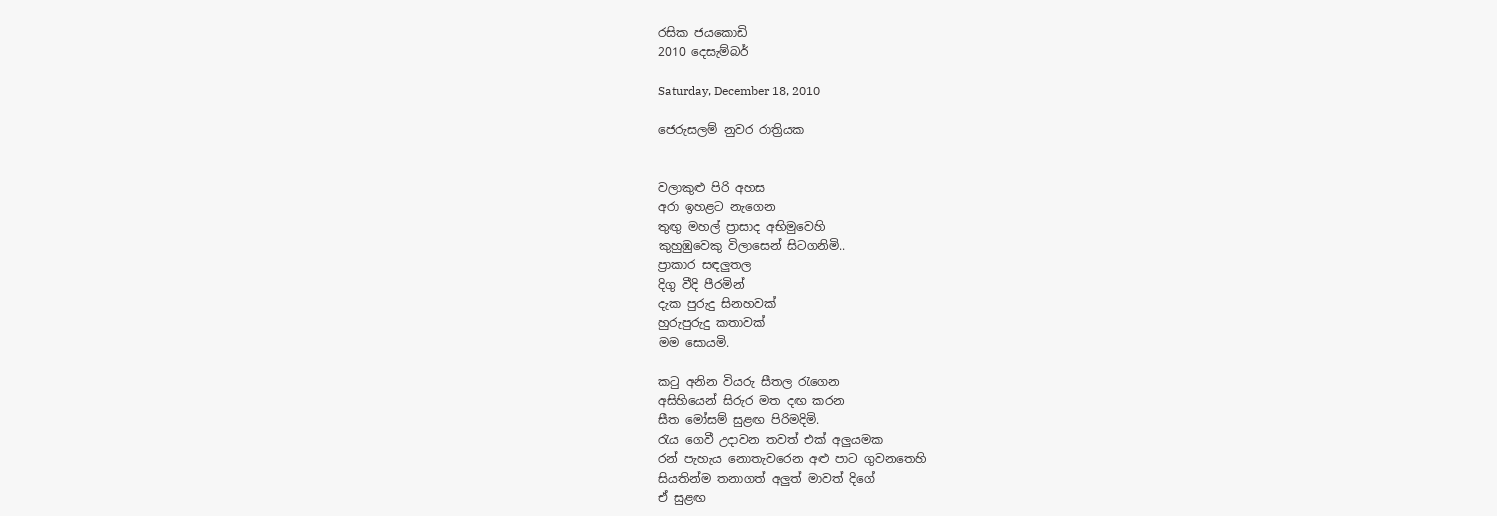රසික ජයකොඩි
2010 දෙසැම්බර්

Saturday, December 18, 2010

ජෙරුසලම් නුවර රාත්‍රියක


වලාකුළු පිරි අහස
අරා ඉහළට නැගෙන
තුඟු මහල් ප්‍රාසාද අභිමුවෙහි
කුහුඹුවෙකු විලාසෙන් සිටගනිමි..
ප්‍රාකාර සඳලුතල
දිගු වීදි පීරමින්
දැක පුරුදු සිනහවක්
හුරුපුරුදු කතාවක්
මම සොයමි.

කටු අනින වියරු සීතල රැගෙන
අසිහියෙන් සිරුර මත දඟ කරන
සීත මෝසම් සුළඟ පිරිමදිමි.
රැය ගෙවී උදාවන තවත් එක් අලුයමක
රන් පැහැය නොතැවරෙන අළු පාට ගුවනතෙහි
සියතින්ම තනාගත් අලුත් මාවත් දිගේ
ඒ සුළඟ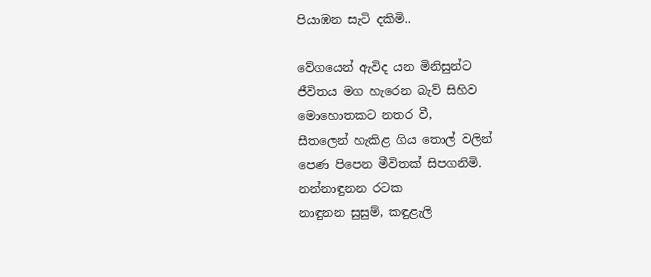පියාඹන සැටි දකිමි..

වේගයෙන් ඇවිද යන මිනිසුන්ට
ජීවිතය මග හැරෙන බැව් සිහිව
මොහොතකට නතර වී,
සීතලෙන් හැකිළ ගිය තොල් වලින්
පෙණ පිපෙන මීවිතක් සිපගනිමි.
නන්නාඳුනන රටක
නාඳුනන සුසුම්, කඳුළැලි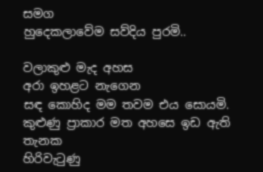සමග
හුදෙකලාවේම සව්දිය පුරමි..

වලාකුළු මැද අහස
අරා ඉහළට නැගෙන
සඳ කොහිද මම තවම එය සොයමි.
කුළුණු ප්‍රාකාර මත අහසෙ ඉඩ ඇති තැනක
හිරිවැටුණු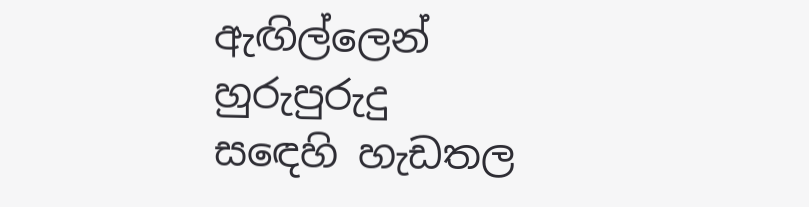ඇඟිල්ලෙන්
හුරුපුරුදු
සඳෙහි හැඩතල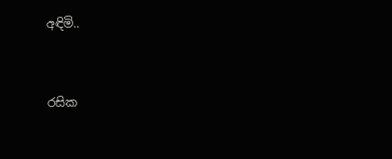අඳිමි..


රසික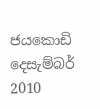ජයකොඩි
දෙසැම්බර් 2010